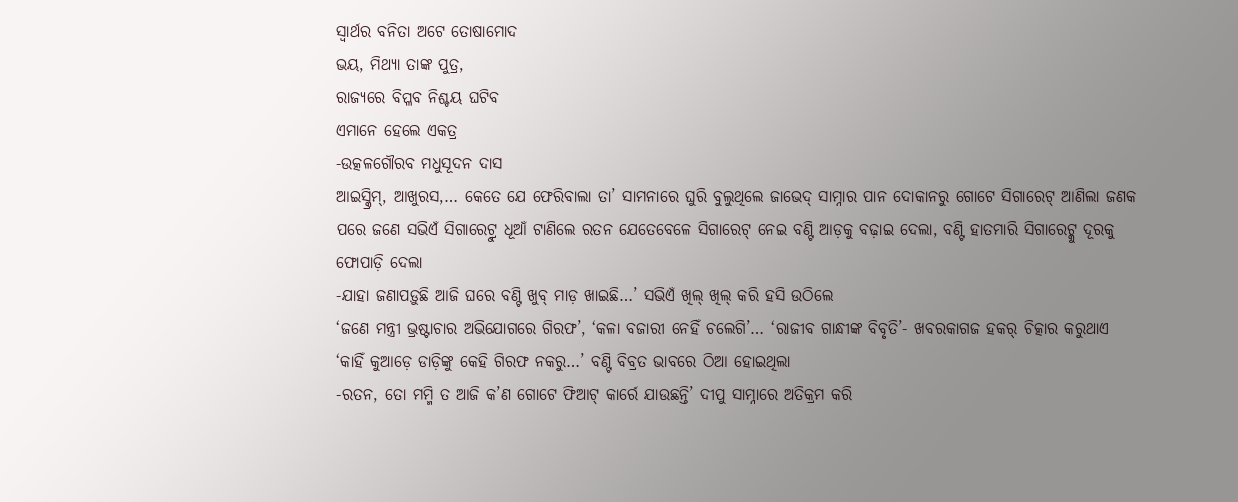ସ୍ବାର୍ଥର ବନିତା ଅଟେ ତୋଷାମୋଦ
ଭୟ, ମିଥ୍ୟା ତାଙ୍କ ପୁତ୍ର,
ରାଜ୍ୟରେ ବିପ୍ଳବ ନିଶ୍ଚୟ ଘଟିବ
ଏମାନେ ହେଲେ ଏକତ୍ର
-ଉତ୍କଳଗୌରବ ମଧୁସୂଦନ ଦାସ
ଆଇସ୍କ୍ରିମ୍, ଆଖୁରସ,… କେତେ ଯେ ଫେରିବାଲା ତା’ ସାମନାରେ ଘୁରି ବୁଲୁଥିଲେ ଜାଭେଦ୍ ସାମ୍ନାର ପାନ ଦୋକାନରୁ ଗୋଟେ ସିଗାରେଟ୍ ଆଣିଲା ଜଣକ ପରେ ଜଣେ ସଭିଏଁ ସିଗାରେଟ୍ରୁ ଧୂଆଁ ଟାଣିଲେ ରତନ ଯେତେବେଳେ ସିଗାରେଟ୍ ନେଇ ବଣ୍ଟି ଆଡ଼କୁ ବଢ଼ାଇ ଦେଲା, ବଣ୍ଟି ହାତମାରି ସିଗାରେଟ୍କୁ ଦୂରକୁ ଫୋପାଡ଼ି ଦେଲା
-ଯାହା ଜଣାପଡ଼ୁଛି ଆଜି ଘରେ ବଣ୍ଟି ଖୁବ୍ ମାଡ଼ ଖାଇଛି…’ ସଭିଏଁ ଖିଲ୍ ଖିଲ୍ କରି ହସି ଉଠିଲେ
‘ଜଣେ ମନ୍ତ୍ରୀ ଭ୍ରଷ୍ଟାଚାର ଅଭିଯୋଗରେ ଗିରଫ’, ‘କଳା ବଜାରୀ ନେହିଁ ଚଲେଗି’… ‘ରାଜୀବ ଗାନ୍ଧୀଙ୍କ ବିବୃତି’- ଖବରକାଗଜ ହକର୍ ଚିତ୍କାର କରୁଥାଏ
‘କାହିଁ କୁଆଡ଼େ ଡାଡ଼ିଙ୍କୁ କେହି ଗିରଫ ନକରୁ…’ ବଣ୍ଟି ବିବ୍ରତ ଭାବରେ ଠିଆ ହୋଇଥିଲା
-ରତନ, ତୋ ମମ୍ମି ତ ଆଜି କ’ଣ ଗୋଟେ ଫିଆଟ୍ କାର୍ରେ ଯାଉଛନ୍ତି’ ଦୀପୁ ସାମ୍ନାରେ ଅତିକ୍ରମ କରି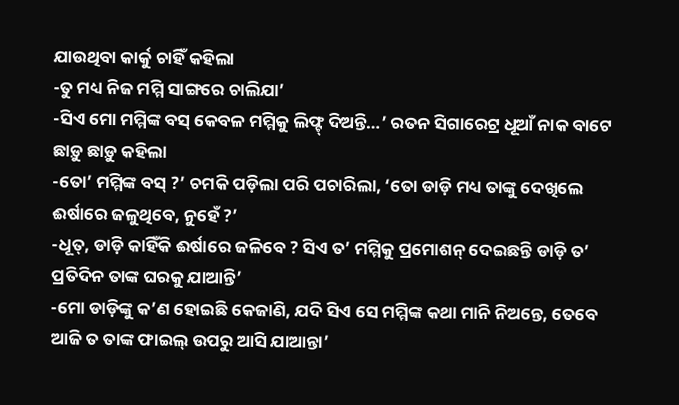ଯାଉଥିବା କାର୍କୁ ଚାହିଁ କହିଲା
-ତୁ ମଧ୍ୟ ନିଜ ମମ୍ମି ସାଙ୍ଗରେ ଚାଲିଯା’
-ସିଏ ମୋ ମମ୍ମିଙ୍କ ବସ୍ କେବଳ ମମ୍ମିକୁ ଲିଫ୍ଟ୍ ଦିଅନ୍ତି…’ ରତନ ସିଗାରେଟ୍ର ଧୂଆଁ ନାକ ବାଟେ ଛାଡ଼ୁ ଛାଡ଼ୁ କହିଲା
-ତୋ’ ମମ୍ମିଙ୍କ ବସ୍ ?’ ଚମକି ପଡ଼ିଲା ପରି ପଚାରିଲା, ‘ତୋ ଡାଡ଼ି ମଧ୍ୟ ତାଙ୍କୁ ଦେଖିଲେ ଈର୍ଷାରେ ଜଳୁଥିବେ, ନୁହେଁ ?’
-ଧୂତ୍, ଡାଡ଼ି କାହିଁକି ଈର୍ଷାରେ ଜଳିବେ ? ସିଏ ତ’ ମମ୍ମିକୁ ପ୍ରମୋଶନ୍ ଦେଇଛନ୍ତି ଡାଡ଼ି ତ’ ପ୍ରତିଦିନ ତାଙ୍କ ଘରକୁ ଯାଆନ୍ତି’
-ମୋ ଡାଡ଼ିଙ୍କୁ କ’ଣ ହୋଇଛି କେଜାଣି, ଯଦି ସିଏ ସେ ମମ୍ମିଙ୍କ କଥା ମାନି ନିଅନ୍ତେ, ତେବେ ଆଜି ତ ତାଙ୍କ ଫାଇଲ୍ ଉପରୁ ଆସି ଯାଆନ୍ତା’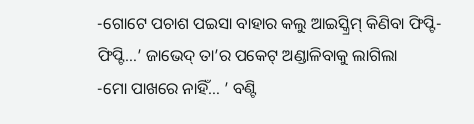-ଗୋଟେ ପଚାଶ ପଇସା ବାହାର କଲୁ ଆଇସ୍କ୍ରିମ୍ କିଣିବା ଫିପ୍ଟି-ଫିପ୍ଟି…’ ଜାଭେଦ୍ ତା’ର ପକେଟ୍ ଅଣ୍ଡାଳିବାକୁ ଲାଗିଲା
-ମୋ ପାଖରେ ନାହିଁ… ’ ବଣ୍ଟି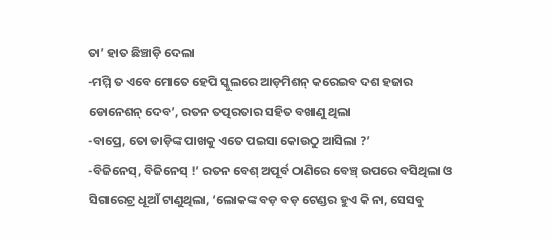ତା’ ହାତ ଛିଞ୍ଚାଡ଼ି ଦେଲା
-ମମ୍ମି ତ ଏବେ ମୋତେ ହେପି ସ୍କୁଲରେ ଆଡ଼ମିଶନ୍ କରେଇବ ଦଶ ହଜାର ଡୋନେଶନ୍ ଦେବ’, ରତନ ତତ୍ପରତାର ସହିତ ବଖାଣୁ ଥିଲା
-ବାପ୍ରେ, ତୋ ଡାଡ଼ିଙ୍କ ପାଖକୁ ଏତେ ପଇସା କୋଉଠୁ ଆସିଲା ?’
-ବିଜିନେସ୍, ବିଜିନେସ୍ !’ ରତନ ବେଶ୍ ଅପୂର୍ବ ଠାଣିରେ ବେଞ୍ଚ୍ ଉପରେ ବସିଥିଲା ଓ ସିଗାରେଟ୍ର ଧୂଆଁ ଟାଣୁଥିଲା, ‘ଲୋକଙ୍କ ବଡ଼ ବଡ଼ ଟେଣ୍ଡର ହୁଏ କି ନା, ସେସବୁ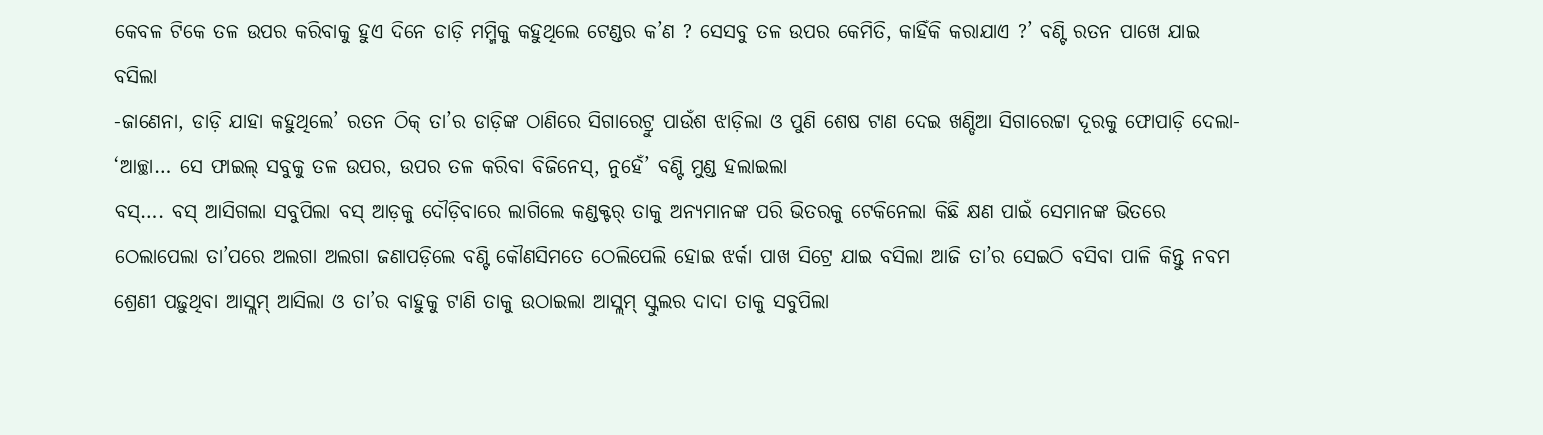କେବଳ ଟିକେ ତଳ ଉପର କରିବାକୁ ହୁଏ ଦିନେ ଡାଡ଼ି ମମ୍ମିକୁ କହୁଥିଲେ ଟେଣ୍ଡର କ’ଣ ? ସେସବୁ ତଳ ଉପର କେମିତି, କାହିଁକି କରାଯାଏ ?’ ବଣ୍ଟି ରତନ ପାଖେ ଯାଇ ବସିଲା
-ଜାଣେନା, ଡାଡ଼ି ଯାହା କହୁଥିଲେ’ ରତନ ଠିକ୍ ତା’ର ଡାଡ଼ିଙ୍କ ଠାଣିରେ ସିଗାରେଟ୍ରୁ ପାଉଁଶ ଝାଡ଼ିଲା ଓ ପୁଣି ଶେଷ ଟାଣ ଦେଇ ଖଣ୍ଡିଆ ସିଗାରେଟ୍ଟା ଦୂରକୁ ଫୋପାଡ଼ି ଦେଲା- ‘ଆଚ୍ଛା… ସେ ଫାଇଲ୍ ସବୁକୁ ତଳ ଉପର, ଉପର ତଳ କରିବା ବିଜିନେସ୍, ନୁହେଁ’ ବଣ୍ଟି ମୁଣ୍ଡ ହଲାଇଲା
ବସ୍…. ବସ୍ ଆସିଗଲା ସବୁପିଲା ବସ୍ ଆଡ଼କୁ ଦୌଡ଼ିବାରେ ଲାଗିଲେ କଣ୍ଡକ୍ଟର୍ ତାକୁ ଅନ୍ୟମାନଙ୍କ ପରି ଭିତରକୁ ଟେକିନେଲା କିଛି କ୍ଷଣ ପାଇଁ ସେମାନଙ୍କ ଭିତରେ ଠେଲାପେଲା ତା’ପରେ ଅଲଗା ଅଲଗା ଜଣାପଡ଼ିଲେ ବଣ୍ଟି କୌଣସିମତେ ଠେଲିପେଲି ହୋଇ ଝର୍କା ପାଖ ସିଟ୍ରେ ଯାଇ ବସିଲା ଆଜି ତା’ର ସେଇଠି ବସିବା ପାଳି କିନ୍ତୁ ନବମ ଶ୍ରେଣୀ ପଢ଼ୁଥିବା ଆସ୍ଲମ୍ ଆସିଲା ଓ ତା’ର ବାହୁକୁ ଟାଣି ତାକୁ ଉଠାଇଲା ଆସ୍ଲମ୍ ସ୍କୁଲର ଦାଦା ତାକୁ ସବୁପିଲା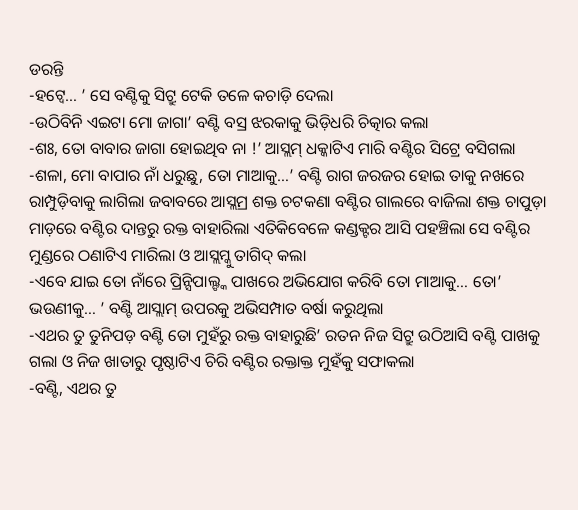ଡରନ୍ତି
-ହଟ୍ବେ… ’ ସେ ବଣ୍ଟିକୁ ସିଟ୍ରୁ ଟେକି ତଳେ କଚାଡ଼ି ଦେଲା
-ଉଠିବିନି ଏଇଟା ମୋ ଜାଗା’ ବଣ୍ଟି ବସ୍ର ଝରକାକୁ ଭିଡ଼ିଧରି ଚିତ୍କାର କଲା
-ଶଃ, ତୋ ବାବାର ଜାଗା ହୋଇଥିବ ନା !’ ଆସ୍ଲମ୍ ଧକ୍କାଟିଏ ମାରି ବଣ୍ଟିର ସିଟ୍ରେ ବସିଗଲା
-ଶଳା, ମୋ ବାପାର ନାଁ ଧରୁଛୁ, ତୋ ମାଆକୁ…’ ବଣ୍ଟି ରାଗ ଜରଜର ହୋଇ ତାକୁ ନଖରେ ରାମ୍ପୁଡ଼ିବାକୁ ଲାଗିଲା ଜବାବରେ ଆସ୍ଲମ୍ର ଶକ୍ତ ଚଟକଣା ବଣ୍ଟିର ଗାଲରେ ବାଜିଲା ଶକ୍ତ ଚାପୁଡ଼ା ମାଡ଼ରେ ବଣ୍ଟିର ଦାନ୍ତରୁ ରକ୍ତ ବାହାରିଲା ଏତିକିବେଳେ କଣ୍ଡକ୍ଟର ଆସି ପହଞ୍ଚିଲା ସେ ବଣ୍ଟିର ମୁଣ୍ଡରେ ଠଣାଟିଏ ମାରିଲା ଓ ଆସ୍ଲମ୍କୁ ତାଗିଦ୍ କଲା
-ଏବେ ଯାଇ ତୋ ନାଁରେ ପ୍ରିନ୍ସିପାଲ୍ଙ୍କ ପାଖରେ ଅଭିଯୋଗ କରିବି ତୋ ମାଆକୁ… ତୋ’ ଭଉଣୀକୁ… ’ ବଣ୍ଟି ଆସ୍ଲାମ୍ ଉପରକୁ ଅଭିସମ୍ପାତ ବର୍ଷା କରୁଥିଲା
-ଏଥର ତୁ ତୁନିପଡ଼ ବଣ୍ଟି ତୋ ମୁହଁରୁ ରକ୍ତ ବାହାରୁଛି’ ରତନ ନିଜ ସିଟ୍ରୁ ଉଠିଆସି ବଣ୍ଟି ପାଖକୁ ଗଲା ଓ ନିଜ ଖାତାରୁ ପୃଷ୍ଠାଟିଏ ଚିରି ବଣ୍ଟିର ରକ୍ତାକ୍ତ ମୁହଁକୁ ସଫାକଲା
-ବଣ୍ଟି, ଏଥର ତୁ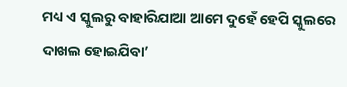ମଧ୍ୟ ଏ ସ୍କୁଲରୁ ବାହାରିଯାଆ ଆମେ ଦୁହେଁ ହେପି ସ୍କୁଲରେ ଦାଖଲ ହୋଇଯିବା’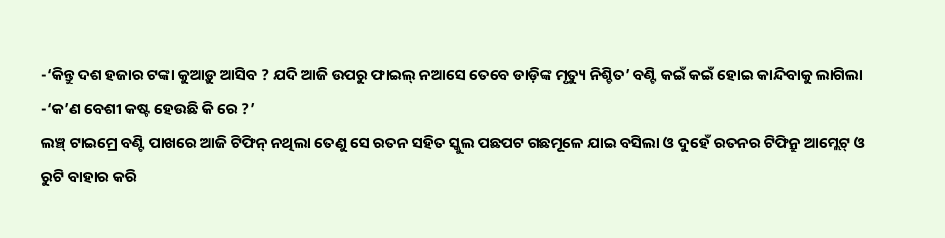-‘କିନ୍ତୁ ଦଶ ହଜାର ଟଙ୍କା କୁଆଡ଼ୁ ଆସିବ ? ଯଦି ଆଜି ଉପରୁ ଫାଇଲ୍ ନଆସେ ତେବେ ଡାଡ଼ିଙ୍କ ମୃତ୍ୟୁ ନିଶ୍ଚିତ’ ବଣ୍ଟି କଇଁ କଇଁ ହୋଇ କାନ୍ଦିବାକୁ ଲାଗିଲା
-‘କ’ଣ ବେଶୀ କଷ୍ଟ ହେଉଛି କି ରେ ?’
ଲଞ୍ଚ୍ ଟାଇମ୍ରେ ବଣ୍ଟି ପାଖରେ ଆଜି ଟିଫିନ୍ ନଥିଲା ତେଣୁ ସେ ରତନ ସହିତ ସ୍କୁଲ ପଛପଟ ଗଛମୂଳେ ଯାଇ ବସିଲା ଓ ଦୁହେଁ ରତନର ଟିଫିନ୍ରୁ ଆମ୍ଲେଟ୍ ଓ ରୁଟି ବାହାର କରି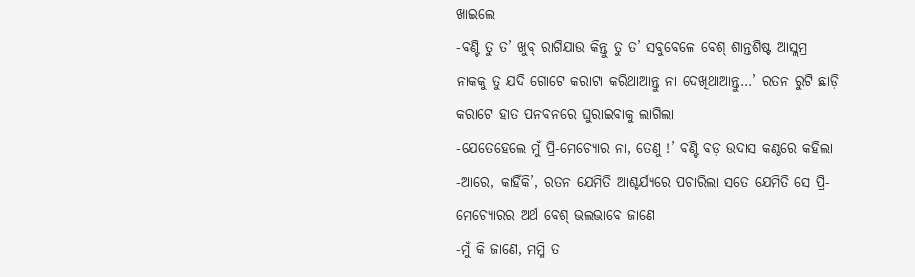ଖାଇଲେ
-ବଣ୍ଟି ତୁ ତ’ ଖୁବ୍ ରାଗିଯାଉ କିନ୍ତୁ ତୁ ତ’ ସବୁବେଳେ ବେଶ୍ ଶାନ୍ତଶିଷ୍ଟ ଆସ୍ଲମ୍ର ନାକକୁ ତୁ ଯଦି ଗୋଟେ କରାଟା କରିଥାଆନ୍ତୁ ନା ଦେଖିଥାଆନ୍ତୁ…’ ରତନ ରୁଟି ଛାଡ଼ି କରାଟେ ହାତ ପନବନରେ ଘୁରାଇବାକୁ ଲାଗିଲା
-ଯେତେହେଲେ ମୁଁ ପ୍ରି-ମେଚ୍ୟୋର ନା, ତେଣୁ !’ ବଣ୍ଟି ବଡ଼ ଉଦାସ କଣ୍ଠରେ କହିଲା
-ଆରେ, କାହିଁକି’, ରତନ ଯେମିତି ଆଶ୍ଚର୍ଯ୍ୟରେ ପଚାରିଲା ସତେ ଯେମିତି ସେ ପ୍ରି-ମେଚ୍ୟୋରର ଅର୍ଥ ବେଶ୍ ଭଲଭାବେ ଜାଣେ
-ମୁଁ କି ଜାଣେ, ମମ୍ମି ତ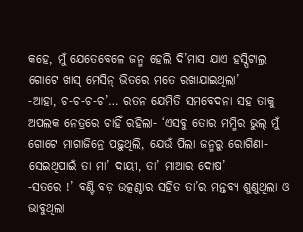କହେ, ମୁଁ ଯେତେବେଳେ ଜନ୍ମ ହେଲି ଦି’ମାସ ଯାଏ ହସ୍ପିଟାଲ୍ର ଗୋଟେ ଖାସ୍ ମେସିନ୍ ଭିତରେ ମତେ ରଖାଯାଇଥିଲା’
-ଆହା, ଚ-ଚ-ଚ-ଚ’… ରତନ ଯେମିତି ସମବେଦନା ସହ ତାକୁ ଅପଲକ ନେତ୍ରରେ ଚାହିଁ ରହିଲା- ‘ଏସବୁ ତୋର ମମ୍ମିର ଭୁଲ୍ ମୁଁ ଗୋଟେ ମାଗାଜିନ୍ରେ ପଢ଼ୁଥିଲି, ଯେଉଁ ପିଲା ଜନ୍ମରୁ ରୋଗିଣା- ସେଇଥିପାଇଁ ତା ମା’ ଦାୟୀ, ତା’ ମାଆର ଦୋଷ’
-ସତରେ !’ ବଣ୍ଟି ବଡ଼ ଉତ୍କଣ୍ଠାର ସହିତ ତା’ର ମନ୍ତବ୍ୟ ଶୁଣୁଥିଲା ଓ ଭାବୁଥିଲା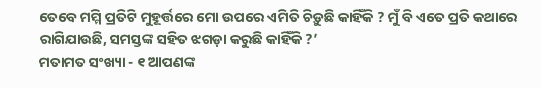ତେବେ ମମ୍ମି ପ୍ରତିଟି ମୁହୂର୍ତ୍ତରେ ମୋ ଉପରେ ଏମିତି ଚିଡ଼ୁଛି କାହିଁକି ? ମୁଁ ବି ଏତେ ପ୍ରତି କଥାରେ ରାଗିଯାଉଛି, ସମସ୍ତଙ୍କ ସହିତ ଝଗଡ଼ା କରୁଛି କାହିଁକି ?’
ମତାମତ ସଂଖ୍ୟା - ୧ ଆପଣଙ୍କ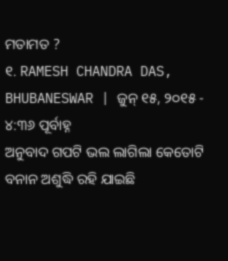ମତାମତ ?
୧. RAMESH CHANDRA DAS, BHUBANESWAR | ଜୁନ୍ ୧୫, ୨୦୧୫ - ୪:୩୬ ପୂର୍ବାହ୍ନ
ଅନୁବାଦ ଗପଟି ଭଲ ଲାଗିଲା କେତୋଟି ବନାନ ଅଶୁଦ୍ଧି ରହି ଯାଇଛି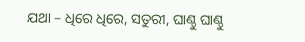ଯଥା – ଧିରେ ଧିରେ, ସତୁରୀ, ଘାଣ୍ଠୁ ଘାଣ୍ଠୁ